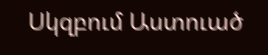Սկզբում Աստուած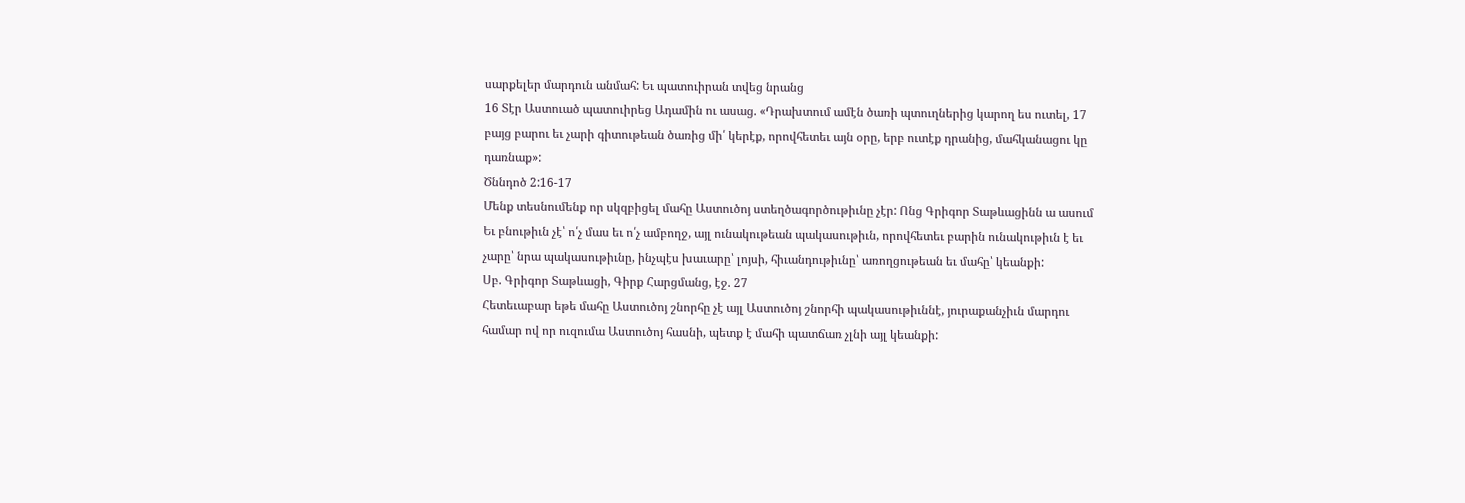սարքելեր մարդուն անմահ: Եւ պատուիրան տվեց նրանց
16 Տէր Աստուած պատուիրեց Ադամին ու ասաց. «Դրախտում ամէն ծառի պտուղներից կարող ես ուտել, 17 բայց բարու եւ չարի գիտութեան ծառից մի՛ կերէք, որովհետեւ այն օրը, երբ ուտէք դրանից, մահկանացու կը դառնաք»:
Ծննդոծ 2:16-17
Մենք տեսնումենք որ սկզբիցել մահը Աստուծոյ ստեղծագործութիւնը չէր: Ոնց Գրիգոր Տաթևացինն ա ասում
Եւ բնութիւն չէ՝ ո՛չ մաս եւ ո՛չ ամբողջ, այլ ունակութեան պակասութիւն, որովհետեւ բարին ունակութիւն է եւ չարը՝ նրա պակասութիւնը, ինչպէս խաւարը՝ լոյսի, հիւանդութիւնը՝ առողցութեան եւ մահը՝ կեանքի:
Սբ. Գրիգոր Տաթևացի, Գիրք Հարցմանց, էջ. 27
Հետեւաբար եթե մահը Աստուծոյ շնորհը չէ այլ Աստուծոյ շնորհի պակասութիւննէ, յուրաքանչիւն մարդու համար ով որ ուզումա Աստուծոյ հասնի, պետք է մահի պատճառ չլնի այլ կեանքի: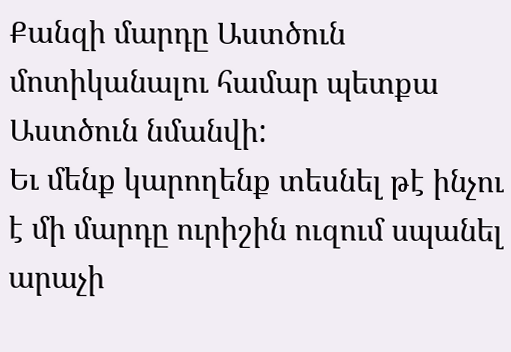Քանզի մարդը Աստծուն մոտիկանալու համար պետքա Աստծուն նմանվի:
Եւ մենք կարողենք տեսնել թէ ինչու է մի մարդը ուրիշին ուզում սպանել արաչի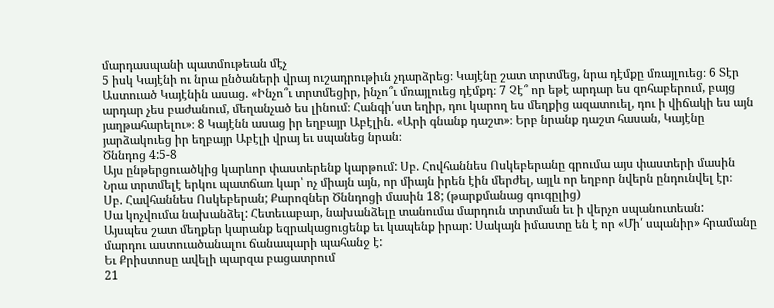մարդասպանի պատմութեան մէչ
5 իսկ Կայէնի ու նրա ընծաների վրայ ուշադրութիւն չդարձրեց։ Կայէնը շատ տրտմեց, նրա դէմքը մռայլուեց։ 6 Տէր Աստուած Կայէնին ասաց. «Ինչո՞ւ տրտմեցիր, ինչո՞ւ մռայլուեց դէմքդ։ 7 Չէ՞ որ եթէ արդար ես զոհաբերում, բայց արդար չես բաժանում, մեղանչած ես լինում։ Հանգի՛ստ եղիր, դու կարող ես մեղքից ազատուել, դու ի վիճակի ես այն յաղթահարելու»։ 8 Կայէնն ասաց իր եղբայր Աբէլին. «Արի գնանք դաշտ»։ Երբ նրանք դաշտ հասան, Կայէնը յարձակուեց իր եղբայր Աբէլի վրայ եւ սպանեց նրան։
Ծննդոց 4:5-8
Այս ընթերցուածկից կարևոր փաստերենք կարթում: Սբ. Հովհաննես Ոսկեբերանը գրումա այս փաստերի մասին
Նրա տրտմելէ երկու պատճառ կար՝ ոչ միայն այն, որ միայն իրեն էին մերժել, այլև որ եղբոր նվերն ընդունվել էր։
Սբ. Հավհաննես Ոսկեբերան; Քարոզներ Ծննդոցի մասին 18; (թարքմանաց գուգըլից)
Սա կոչվումա նախանձել: Հետեւաբար, նախանձելը տանումա մարդուն տրտման եւ ի վերչո սպանուտեան:
Այսպես շատ մեղքեր կարանք եզրակացուցենք եւ կապենք իրար: Սակայն իմաստը են է որ «Մի՛ սպանիր» հրամանը մարդու աստուածանալու ճանապարի պահանջ է:
Եւ Քրիստոսը ավելի պարզա բացատրում
21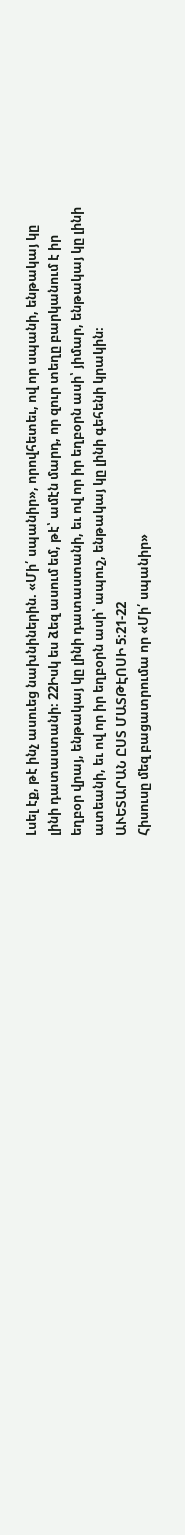Լսել էք, թէ ինչ ասուեց նախնիներին. «Մի՛ սպանիր», որովհետեւ, ով որ սպանի, ենթակայ կը լինի դատաստանի։ 22Իսկ ես ձեզ ասում եմ, թէ՝ ամէն մարդ, որ զուր տեղը բարկանում է իր եղբօր վրայ, ենթակայ կը լինի դատաստանի, եւ ով որ իր եղբօրն ասի՝ յիմար, ենթակայ կը լինի ատեանի, եւ ով որ իր եղբօրն ասի՝ ապուշ, ենթակայ կը լինի գեհենի կրակին։
ԱՒԵՏԱՐԱՆ ԸՍՏ ՄԱՏԹԷՈՍԻ 5:21-22
Հիսուսը մեզ բացատրումա որ «Մի՛ սպանիր»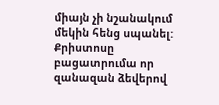միայն չի նշանակում մեկին հենց սպանել: Քրիստոսը բացատրումա որ զանազան ձեվերով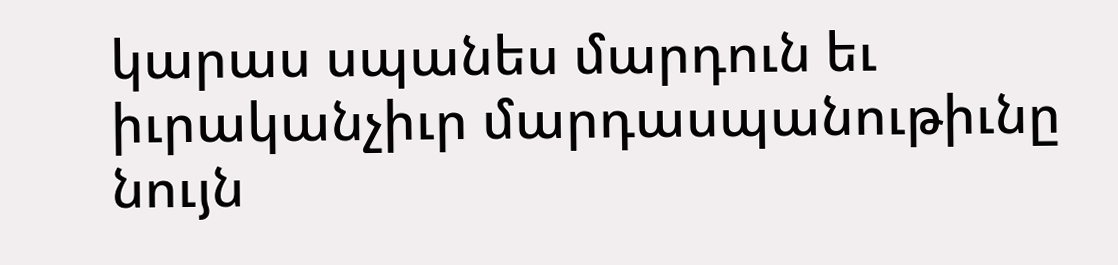կարաս սպանես մարդուն եւ իւրականչիւր մարդասպանութիւնը նույն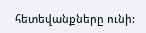հետեվանքները ունի: